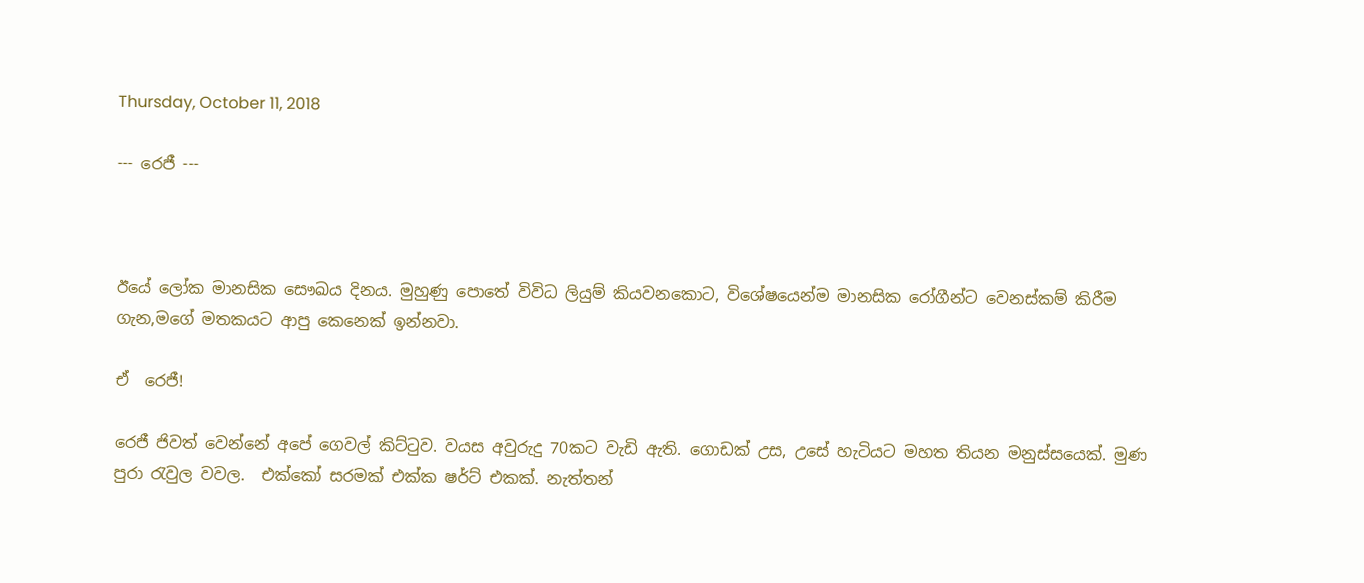Thursday, October 11, 2018

--- රෙජී ---



ඊයේ ලෝක මානසික සෞඛය දිනය. මුහුණු පොතේ විවිධ ලියුම් කියවනකොට, විශේෂයෙන්ම මානසික රෝගීන්ට වෙනස්කම් කිරීම ගැන,මගේ මතකයට ආපු කෙනෙක් ඉන්නවා.

ඒ  රෙජී!

රෙජී ජිවත් වෙන්නේ අපේ ගෙවල් කිට්ටුව. වයස අවුරුදු 70කට වැඩි ඇති. ගොඩක් උස, උසේ හැටියට මහත තියන මනුස්සයෙක්. මුණ පුරා රැවුල වවල.  එක්කෝ සරමක් එක්ක ෂර්ට් එකක්. නැත්තන්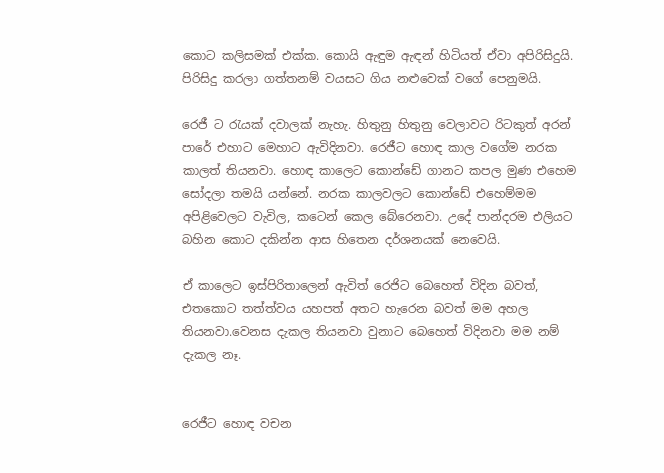කොට කලිසමක් එක්ක. කොයි ඇඳුම ඇඳන් හිටියත් ඒවා අපිරිසිදුයි. පිරිසිදු කරලා ගත්තනම් වයසට ගිය නළුවෙක් වගේ පෙනුමයි.

රෙජී ට රැයක් දවාලක් නැහැ. හිතුනු හිතුනු වෙලාවට රිටකුත් අරන් පාරේ එහාට මෙහාට ඇවිදිනවා. රෙජීට හොඳ කාල වගේම නරක කාලත් තියනවා. හොඳ කාලෙට කොන්ඩේ ගානට කපල මුණ එහෙම සෝදලා තමයි යන්නේ. නරක කාලවලට කොන්ඩේ එහෙම්මම අපිළිවෙලට වැවිල, කටෙන් කෙල බේරෙනවා. උදේ පාන්දරම එලියට බහින කොට දකින්න ආස හිතෙන දර්ශනයක් නෙවෙයි.

ඒ කාලෙට ඉස්පිරිතාලෙන් ඇවිත් රෙජිට බෙහෙත් විදින බවත්, එතකොට තත්ත්වය යහපත් අතට හැරෙන බවත් මම අහල තියනවා.වෙනස දැකල තියනවා වුනාට බෙහෙත් විදිනවා මම නම් දැකල නෑ.


රෙජීට හොඳ වචන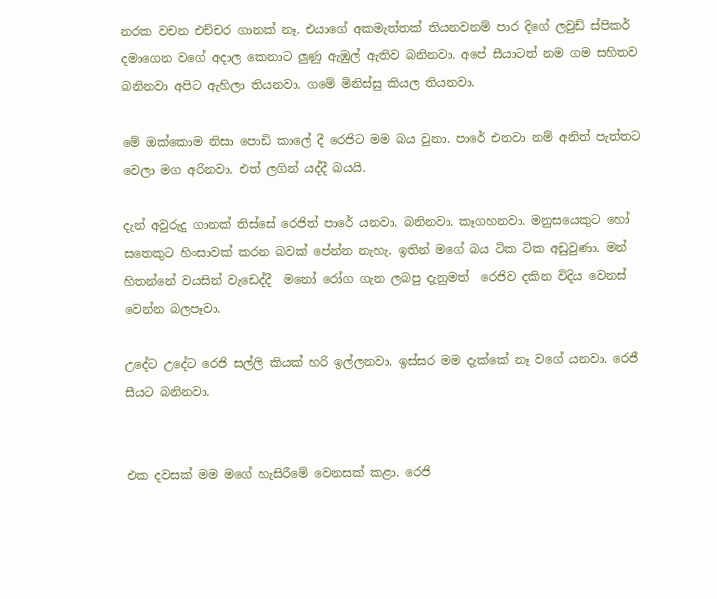නරක වචන එච්චර ගානක් නෑ. එයාගේ අකමැත්තක් තියනවනම් පාර දිගේ ලවුඩ් ස්පිකර් දමාගෙන වගේ අදාල කෙනාට ලුණු ඇඹුල් ඇතිව බනිනවා. අපේ සීයාටත් නම ගම සහිතව බනිනවා අපිට ඇහිලා තියනවා. ගමේ මිනිස්සු කියල තියනවා.

මේ ඔක්කොම නිසා පොඩි කාලේ දී රෙජිට මම බය වුනා. පාරේ එනවා නම් අනිත් පැත්තට වෙලා මග අරිනවා. එත් ලගින් යද්දී බයයි.

දැන් අවුරුදු ගානක් තිස්සේ රෙජිත් පාරේ යනවා. බනිනවා. කෑගහනවා. මනුසයෙකුට හෝ සතෙකුට හිංසාවක් කරන බවක් පේන්න නැහැ. ඉතින් මගේ බය ටික ටික අඩුවුණා. මන් හිතන්නේ වයසින් වැඩෙද්දී  මනෝ රෝග ගැන ලබපු දැනුමත්  රෙජිව දකින විදිය වෙනස් වෙන්න බලපෑවා.

උදේට උදේට රෙජි සල්ලි කියක් හරි ඉල්ලනවා. ඉස්සර මම දැක්කේ නෑ වගේ යනවා. රෙජී සීයට බනිනවා.


එක දවසක් මම මගේ හැසිරීමේ වෙනසක් කළා. රෙජි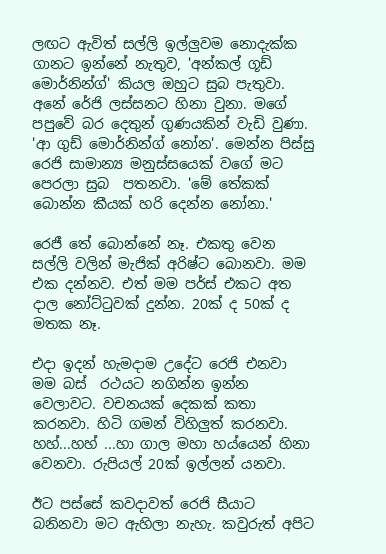ලඟට ඇවිත් සල්ලි ඉල්ලුවම නොදැක්ක ගානට ඉන්නේ නැතුව, 'අන්කල් ගූඩ් මොර්නින්ග්' කියල ඔහුට සුබ පැතුවා. අනේ රේජි ලස්සනට හිනා වුනා. මගේ පපුවේ බර දෙතුන් ගුණයකින් වැඩි වුණා. 'ආ ගුඩ් මොර්නින්ග් නෝන'. මෙන්න පිස්සු රෙජි සාමාන්‍ය මනුස්සයෙක් වගේ මට පෙරලා සුබ  පතනවා. 'මේ තේකක් බොන්න කීයක් හරි දෙන්න නෝනා.'

රෙජී තේ බොන්නේ නෑ. එකතු වෙන සල්ලි වලින් මැජික් අරිෂ්ට බොනවා. මම එක දන්නව. එත් මම පර්ස් එකට අත දාල නෝට්ටුවක් දුන්න. 20ක් ද 50ක් ද මතක නෑ.

එදා ඉදන් හැමදාම උදේට රෙජි එනවා මම බස්  රථයට නගින්න ඉන්න වෙලාවට. වචනයක් දෙකක් කතා කරනවා. හිටි ගමන් විහිලුත් කරනවා. හහ්...හහ් ...හා ගාල මහා හය්යෙන් හිනා වෙනවා. රුපියල් 20ක් ඉල්ලන් යනවා.

ඊට පස්සේ කවදාවත් රෙජි සීයාට බනිනවා මට ඇහිලා නැහැ. කවුරුත් අපිට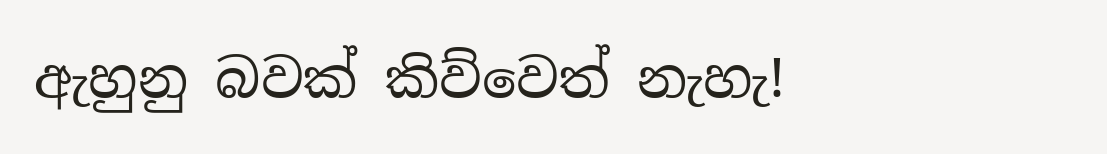ඇහුනු බවක් කිව්වෙත් නැහැ!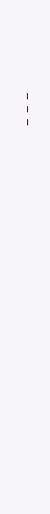---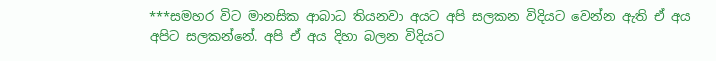***සමහර විට මානසික ආබාධ තියනවා අයට අපි සලකන විදියට වෙන්න ඇති ඒ අය අපිට සලකන්නේ. අපි ඒ අය දිහා බලන විදියට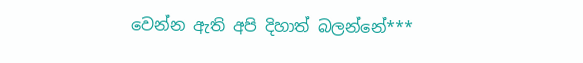වෙන්න ඇති අපි දිහාත් බලන්නේ***